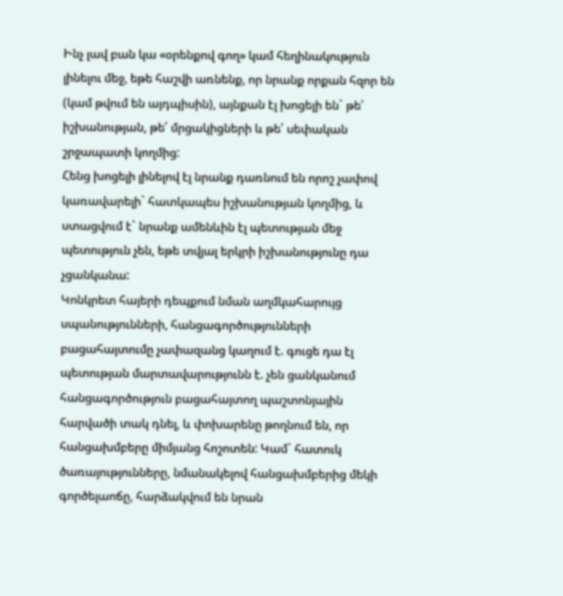Ինչ լավ բան կա «օրենքով գող» կամ հեղինակություն լինելու մեջ, եթե հաշվի առնենք, որ նրանք որքան հզոր են (կամ թվում են այդպիսին), այնքան էլ խոցելի են` թե՛ իշխանության, թե՛ մրցակիցների և թե՛ սեփական շրջապատի կողմից:
Հենց խոցելի լինելով էլ նրանք դառնում են որոշ չափով կառավարելի` հատկապես իշխանության կողմից, և ստացվում է` նրանք ամենևին էլ պետության մեջ պետություն չեն, եթե տվյալ երկրի իշխանությունը դա չցանկանա:
Կոնկրետ հայերի դեպքում նման աղմկահարույց սպանությունների, հանցագործությունների բացահայտումը չափազանց կաղում է. գուցե դա էլ պետության մարտավարությունն է. չեն ցանկանում հանցագործություն բացահայտող պաշտոնյային հարվածի տակ դնել, և փոխարենը թողնում են, որ հանցախմբերը միմյանց հոշոտեն: Կամ` հատուկ ծառայությունները, նմանակելով հանցախմբերից մեկի գործելաոճը, հարձակվում են նրան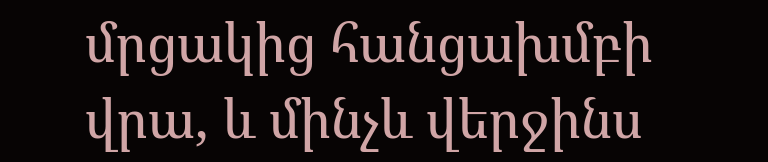մրցակից հանցախմբի վրա, և մինչև վերջինս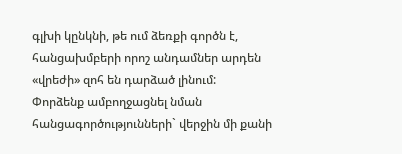գլխի կընկնի, թե ում ձեռքի գործն է, հանցախմբերի որոշ անդամներ արդեն «վրեժի» զոհ են դարձած լինում:
Փորձենք ամբողջացնել նման հանցագործությունների` վերջին մի քանի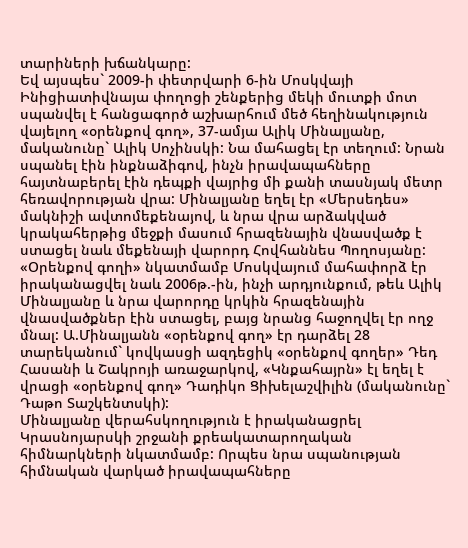տարիների խճանկարը:
Եվ այսպես` 2009-ի փետրվարի 6-ին Մոսկվայի Ինիցիատիվնայա փողոցի շենքերից մեկի մուտքի մոտ սպանվել է հանցագործ աշխարհում մեծ հեղինակություն վայելող «օրենքով գող», 37-ամյա Ալիկ Մինալյանը, մականունը` Ալիկ Սոչինսկի: Նա մահացել էր տեղում: Նրան սպանել էին ինքնաձիգով, ինչն իրավապահները հայտնաբերել էին դեպքի վայրից մի քանի տասնյակ մետր հեռավորության վրա: Մինալյանը եղել էր «Մերսեդես» մակնիշի ավտոմեքենայով, և նրա վրա արձակված կրակահերթից մեջքի մասում հրազենային վնասվածք է ստացել նաև մեքենայի վարորդ Հովհաննես Պողոսյանը: «Օրենքով գողի» նկատմամբ Մոսկվայում մահափորձ էր իրականացվել նաև 2006թ.-ին, ինչի արդյունքում, թեև Ալիկ Մինալյանը և նրա վարորդը կրկին հրազենային վնասվածքներ էին ստացել, բայց նրանց հաջողվել էր ողջ մնալ: Ա.Մինալյանն «օրենքով գող» էր դարձել 28 տարեկանում` կովկասցի ազդեցիկ «օրենքով գողեր» Դեդ Հասանի և Շակրոյի առաջարկով, «Կնքահայրն» էլ եղել է վրացի «օրենքով գող» Դադիկո Ցիխելաշվիլին (մականունը` Դաթո Տաշկենտսկի):
Մինալյանը վերահսկողություն է իրականացրել Կրասնոյարսկի շրջանի քրեակատարողական հիմնարկների նկատմամբ: Որպես նրա սպանության հիմնական վարկած իրավապահները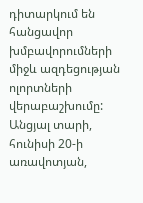դիտարկում են հանցավոր խմբավորումների միջև ազդեցության ոլորտների վերաբաշխումը:
Անցյալ տարի, հունիսի 20-ի առավոտյան,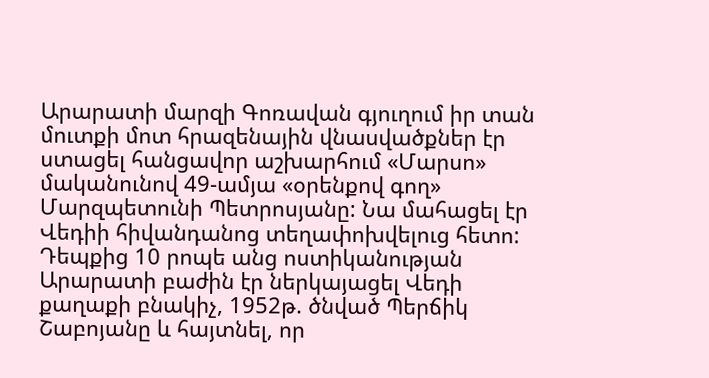Արարատի մարզի Գոռավան գյուղում իր տան մուտքի մոտ հրազենային վնասվածքներ էր ստացել հանցավոր աշխարհում «Մարսո» մականունով 49-ամյա «օրենքով գող» Մարզպետունի Պետրոսյանը: Նա մահացել էր Վեդիի հիվանդանոց տեղափոխվելուց հետո:
Դեպքից 10 րոպե անց ոստիկանության Արարատի բաժին էր ներկայացել Վեդի քաղաքի բնակիչ, 1952թ. ծնված Պերճիկ Շաբոյանը և հայտնել, որ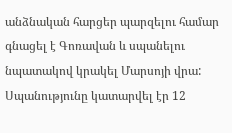անձնական հարցեր պարզելու համար գնացել է Գոռավան և սպանելու նպատակով կրակել Մարսոյի վրա: Սպանությունը կատարվել էր 12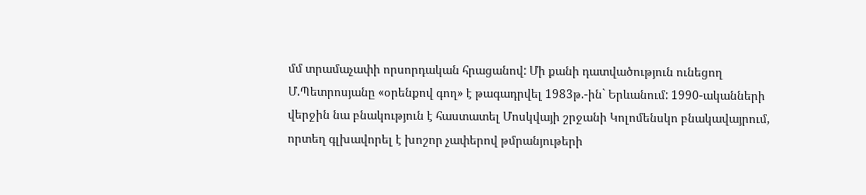մմ տրամաչափի որսորդական հրացանով: Մի քանի դատվածություն ունեցող Մ.Պետրոսյանը «օրենքով գող» է թագադրվել 1983թ.-ին` Երևանում: 1990-ականների վերջին նա բնակություն է հաստատել Մոսկվայի շրջանի Կոլոմենսկո բնակավայրում, որտեղ գլխավորել է խոշոր չափերով թմրանյութերի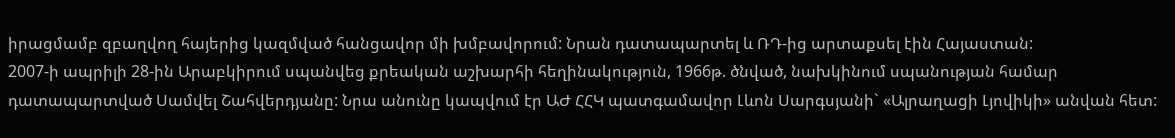իրացմամբ զբաղվող հայերից կազմված հանցավոր մի խմբավորում: Նրան դատապարտել և ՌԴ-ից արտաքսել էին Հայաստան:
2007-ի ապրիլի 28-ին Արաբկիրում սպանվեց քրեական աշխարհի հեղինակություն, 1966թ. ծնված, նախկինում սպանության համար դատապարտված Սամվել Շահվերդյանը: Նրա անունը կապվում էր ԱԺ ՀՀԿ պատգամավոր Լևոն Սարգսյանի` «Ալրաղացի Լյովիկի» անվան հետ: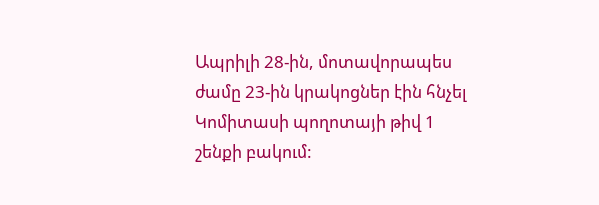Ապրիլի 28-ին, մոտավորապես ժամը 23-ին կրակոցներ էին հնչել Կոմիտասի պողոտայի թիվ 1 շենքի բակում: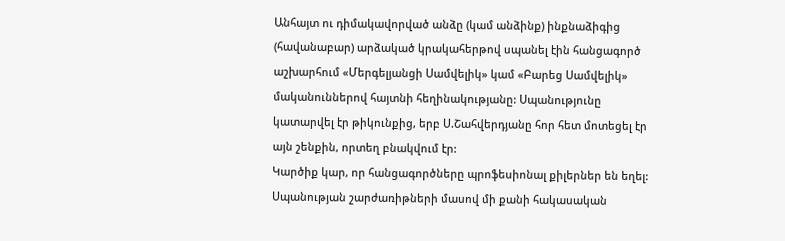Անհայտ ու դիմակավորված անձը (կամ անձինք) ինքնաձիգից (հավանաբար) արձակած կրակահերթով սպանել էին հանցագործ աշխարհում «Մերգելյանցի Սամվելիկ» կամ «Բարեց Սամվելիկ» մականուններով հայտնի հեղինակությանը: Սպանությունը կատարվել էր թիկունքից, երբ Ս.Շահվերդյանը հոր հետ մոտեցել էր այն շենքին, որտեղ բնակվում էր:
Կարծիք կար, որ հանցագործները պրոֆեսիոնալ քիլերներ են եղել: Սպանության շարժառիթների մասով մի քանի հակասական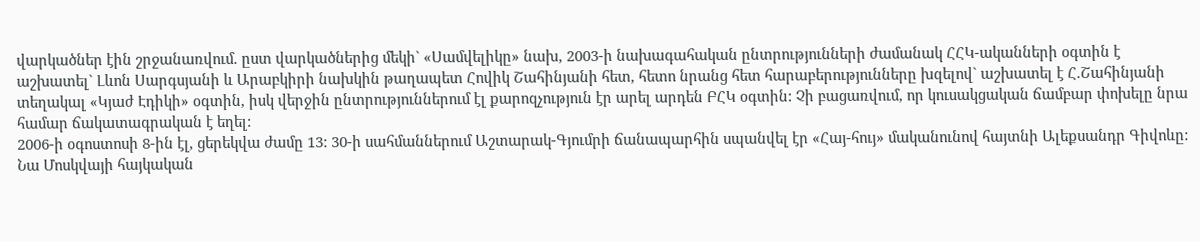վարկածներ էին շրջանառվում. ըստ վարկածներից մեկի` «Սամվելիկը» նախ, 2003-ի նախագահական ընտրությունների ժամանակ ՀՀԿ-ականների օգտին է աշխատել` Լևոն Սարգսյանի և Արաբկիրի նախկին թաղապետ Հովիկ Շահինյանի հետ, հետո նրանց հետ հարաբերությունները խզելով` աշխատել է Հ.Շահինյանի տեղակալ «Կյաժ Էդիկի» օգտին, իսկ վերջին ընտրություններում էլ քարոզչություն էր արել արդեն ԲՀԿ օգտին: Չի բացառվում, որ կուսակցական ճամբար փոխելը նրա համար ճակատագրական է եղել:
2006-ի օգոստոսի 8-ին էլ, ցերեկվա ժամը 13: 30-ի սահմաններում Աշտարակ-Գյումրի ճանապարհին սպանվել էր «Հայ-հույ» մականունով հայտնի Ալեքսանդր Գիվոևը: Նա Մոսկվայի հայկական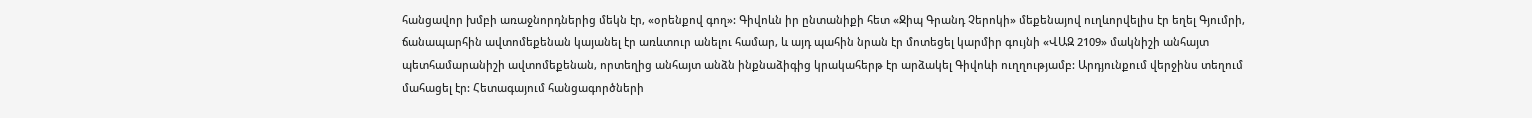հանցավոր խմբի առաջնորդներից մեկն էր, «օրենքով գող»: Գիվոևն իր ընտանիքի հետ «Ջիպ Գրանդ Չերոկի» մեքենայով ուղևորվելիս էր եղել Գյումրի, ճանապարհին ավտոմեքենան կայանել էր առևտուր անելու համար, և այդ պահին նրան էր մոտեցել կարմիր գույնի «ՎԱԶ 2109» մակնիշի անհայտ պետհամարանիշի ավտոմեքենան, որտեղից անհայտ անձն ինքնաձիգից կրակահերթ էր արձակել Գիվոևի ուղղությամբ: Արդյունքում վերջինս տեղում մահացել էր: Հետագայում հանցագործների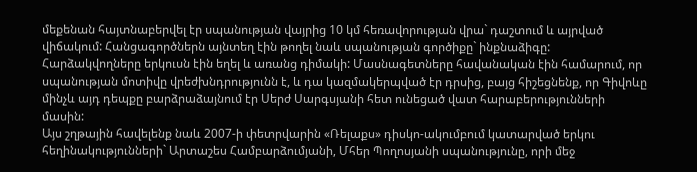մեքենան հայտնաբերվել էր սպանության վայրից 10 կմ հեռավորության վրա` դաշտում և այրված վիճակում: Հանցագործներն այնտեղ էին թողել նաև սպանության գործիքը` ինքնաձիգը: Հարձակվողները երկուսն էին եղել և առանց դիմակի: Մասնագետները հավանական էին համարում, որ սպանության մոտիվը վրեժխնդրությունն է, և դա կազմակերպված էր դրսից, բայց հիշեցնենք, որ Գիվոևը մինչև այդ դեպքը բարձրաձայնում էր Սերժ Սարգսյանի հետ ունեցած վատ հարաբերությունների մասին:
Այս շղթային հավելենք նաև 2007-ի փետրվարին «Ռելաքս» դիսկո-ակումբում կատարված երկու հեղինակությունների` Արտաշես Համբարձումյանի, Մհեր Պողոսյանի սպանությունը, որի մեջ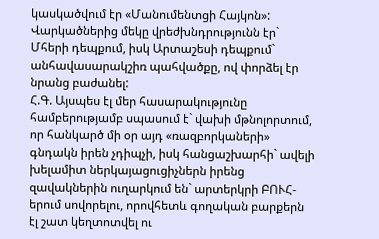կասկածվում էր «Մանումենտցի Հայկոն»: Վարկածներից մեկը վրեժխնդրությունն էր` Մհերի դեպքում, իսկ Արտաշեսի դեպքում` անհավասարակշիռ պահվածքը, ով փորձել էր նրանց բաժանել:
Հ.Գ. Այսպես էլ մեր հասարակությունը համբերությամբ սպասում է` վախի մթնոլորտում, որ հանկարծ մի օր այդ «ռազբորկաների» գնդակն իրեն չդիպչի, իսկ հանցաշխարհի` ավելի խելամիտ ներկայացուցիչներն իրենց զավակներին ուղարկում են` արտերկրի ԲՈՒՀ-երում սովորելու, որովհետև գողական բարքերն էլ շատ կեղտոտվել ու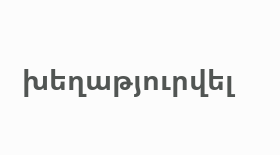խեղաթյուրվել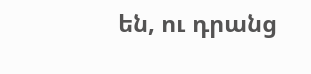են, ու դրանց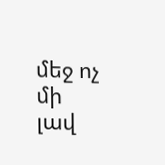մեջ ոչ մի լավ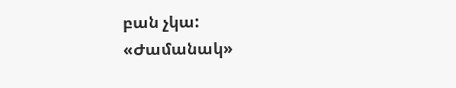բան չկա:
«Ժամանակ»